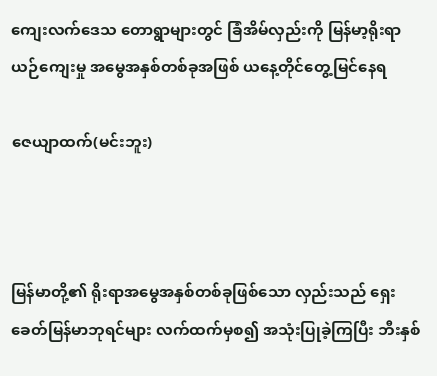ကျေးလက်ဒေသ တောရွာများတွင် ခြံအိမ်လှည်းကို မြန်မာ့ရိုးရာယဉ်ကျေးမှု အမွေအနှစ်တစ်ခုအဖြစ် ယနေ့တိုင်တွေ့မြင်နေရ

ဇေယျာထက်(မင်းဘူး)



မြန်မာတို့၏ ရိုးရာအမွေအနှစ်တစ်ခုဖြစ်သော လှည်းသည် ရှေးခေတ်မြန်မာဘုရင်များ လက်ထက်မှစ၍ အသုံးပြုခဲ့ကြပြီး ဘီးနှစ်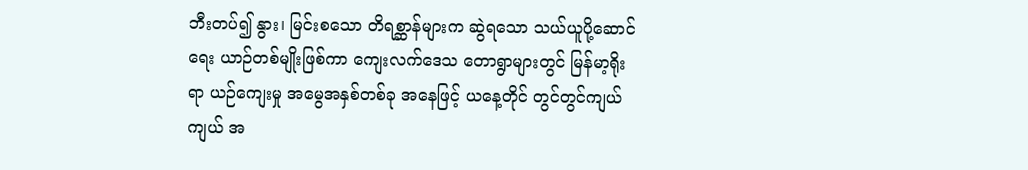ဘီးတပ်၍ နွား၊ မြင်းစသော တိရစ္ဆာန်များက ဆွဲရသော သယ်ယူပို့ဆောင်ရေး ယာဉ်တစ်မျိုးဖြစ်ကာ ကျေးလက်ဒေသ တောရွာများတွင် မြန်မာ့ရိုးရာ ယဉ်ကျေးမှု အမွေအနှစ်တစ်ခု အနေဖြင့် ယနေ့တိုင် တွင်တွင်ကျယ်ကျယ် အ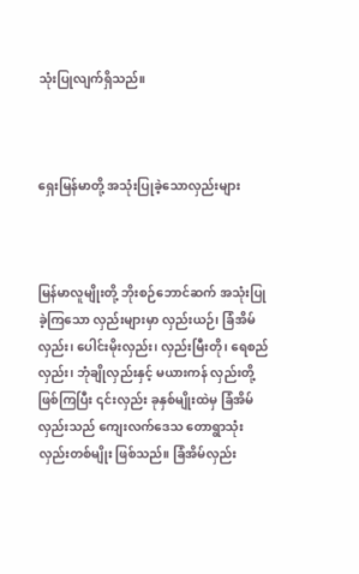သုံးပြုလျက်ရှိသည်။



ရှေးမြန်မာတို့ အသုံးပြုခဲ့သောလှည်းများ



မြန်မာလူမျိုးတို့ ဘိုးစဉ်ဘောင်ဆက် အသုံးပြုခဲ့ကြသော လှည်းများမှာ လှည်းယဉ်၊ ခြံအိမ်လှည်း၊ ပေါင်းမိုးလှည်း၊ လှည်းမြီးတို၊ ရေစည်လှည်း၊ ဘုံချိုလှည်းနှင့် မယားကန် လှည်းတို့ဖြစ်ကြပြီး ၎င်းလှည်း ခုနှစ်မျိုးထဲမှ ခြံအိမ်လှည်းသည် ကျေးလက်ဒေသ တောရွာသုံး လှည်းတစ်မျိုး ဖြစ်သည်။ ခြံအိမ်လှည်း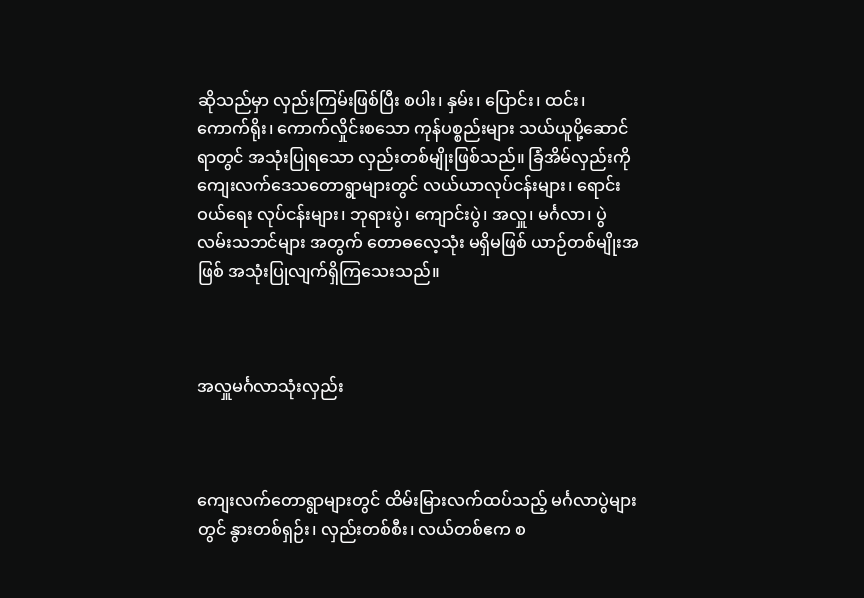ဆိုသည်မှာ လှည်းကြမ်းဖြစ်ပြီး စပါး၊ နှမ်း၊ ပြောင်း၊ ထင်း၊ ကောက်ရိုး၊ ကောက်လှိုင်းစသော ကုန်ပစ္စည်းများ သယ်ယူပို့ဆောင်ရာတွင် အသုံးပြုရသော လှည်းတစ်မျိုးဖြစ်သည်။ ခြံအိမ်လှည်းကို ကျေးလက်ဒေသတောရွာများတွင် လယ်ယာလုပ်ငန်းများ၊ ရောင်းဝယ်ရေး လုပ်ငန်းများ၊ ဘုရားပွဲ၊ ကျောင်းပွဲ၊ အလှူ၊ မင်္ဂလာ၊ ပွဲလမ်းသဘင်များ အတွက် တောဓလေ့သုံး မရှိမဖြစ် ယာဉ်တစ်မျိုးအဖြစ် အသုံးပြုလျက်ရှိကြသေးသည်။



အလှူမင်္ဂလာသုံးလှည်း



ကျေးလက်တောရွာများတွင် ထိမ်းမြားလက်ထပ်သည့် မင်္ဂလာပွဲများတွင် နွားတစ်ရှဉ်း၊ လှည်းတစ်စီး၊ လယ်တစ်ဧက စ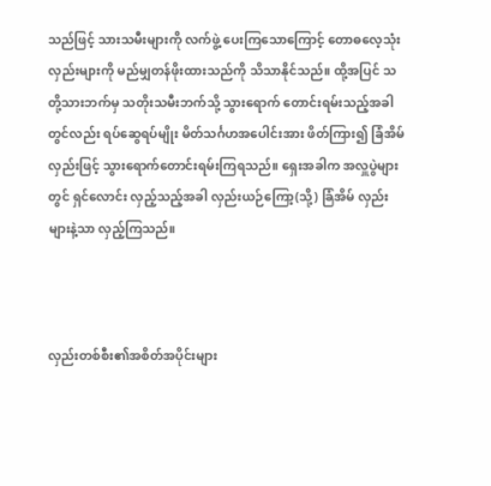သည်ဖြင့် သားသမီးများကို လက်ဖွဲ့ ပေးကြသောကြောင့် တောဓလေ့သုံး လှည်းများကို မည်မျှတန်ဖိုးထားသည်ကို သိသာနိုင်သည်။ ထို့အပြင် သတို့သားဘက်မှ သတိုးသမီးဘက်သို့ သွားရောက် တောင်းရမ်းသည့်အခါတွင်လည်း ရပ်ဆွေရပ်မျိုး မိတ်သင်္ဂဟအပေါင်းအား ဖိတ်ကြား၍ ခြံအိမ်လှည်းဖြင့် သွားရောက်တောင်းရမ်းကြရသည်။ ရှေးအခါက အလှူပွဲများတွင် ရှင်လောင်း လှည့်သည့်အခါ လှည်းယဉ်ကြော့(သို့) ခြံအိမ် လှည်းများနဲ့သာ လှည့်ကြသည်။



လှည်းတစ်စီး၏အစိတ်အပိုင်းများ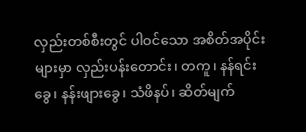လှည်းတစ်စီးတွင် ပါဝင်သော အစိတ်အပိုင်းများမှာ လှည်းပန်းတောင်း၊ တကူ၊ နန်ရင်းခွေ၊ နန်းဖျားခွေ၊ သံဖိနပ်၊ ဆိတ်မျက်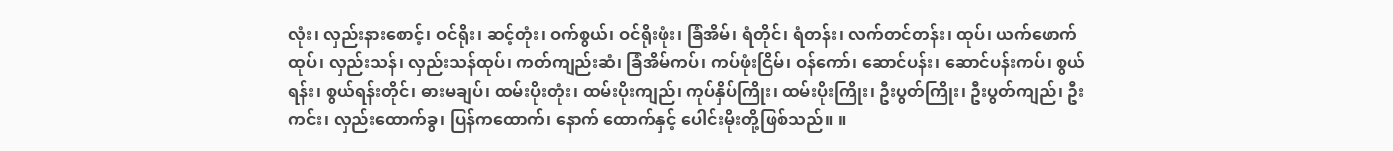လုံး၊ လှည်းနားစောင့်၊ ဝင်ရိုး၊ ဆင့်တုံး၊ ဝက်စွယ်၊ ဝင်ရိုးဖုံး၊ ခြံအိမ်၊ ရံတိုင်၊ ရံတန်း၊ လက်တင်တန်း၊ ထုပ်၊ ယက်ဖောက်ထုပ်၊ လှည်းသန်၊ လှည်းသန်ထုပ်၊ ကတ်ကျည်းဆံ၊ ခြံအိမ်ကပ်၊ ကပ်ဖုံးငြိမ်၊ ဝန်ကော်၊ ဆောင်ပန်း၊ ဆောင်ပန်းကပ်၊ စွယ်ရန်း၊ စွယ်ရန်းတိုင်၊ ဓားမချပ်၊ ထမ်းပိုးတုံး၊ ထမ်းပိုးကျည်၊ ကုပ်နှိပ်ကြိုး၊ ထမ်းပိုးကြိုး၊ ဦးပွတ်ကြိုး၊ ဦးပွတ်ကျည်၊ ဦးကင်း၊ လှည်းထောက်ခွ၊ ပြန်ကထောက်၊ နောက် ထောက်နှင့် ပေါင်းမိုးတို့ဖြစ်သည်။ ။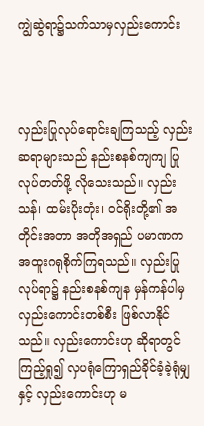ကျွဲဆွဲရာ၌သက်သာမှလှည်းကောင်း



လှည်းပြုလုပ်ရောင်းချကြသည့် လှည်းဆရာများသည် နည်းစနစ်ကျကျ ပြုလုပ်တတ်ဖို့ လိုသေးသည်။ လှည်းသန်၊ ထမ်းပိုးတုံး၊ ဝင်ရိုးတို့၏ အတိုင်းအတာ အတိုအရှည် ပမာဏက အထူးဂရုစိုက်ကြရသည်။ လှည်းပြုလုပ်ရာ၌ နည်းစနစ်ကျန မှန်ကန်ပါမှ လှည်းကောင်းတစ်စီး ဖြစ်လာနိုင်သည်။ လှည်းကောင်းဟု ဆိုရာတွင် ကြည့်ရှု၍ လှပရုံကြောရှည်ခိုင်ခံ့ခဲ့ရုံမျှ နှင့် လှည်းကောင်းဟု မ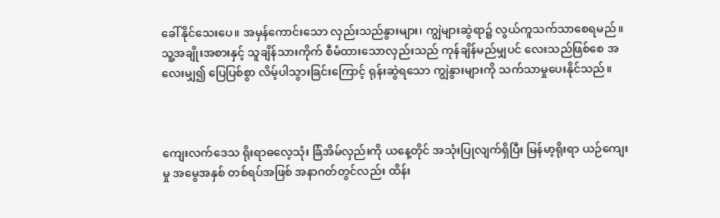ခေါ်နိုင်သေးပေ။ အမှန်ကောင်းသော လှည်းသည်နွားများ၊ ကျွဲများဆွဲရာ၌ လွယ်ကူသက်သာစေရမည်။ သူ့အချိုးအစားနှင့် သူချိန်သားကိုက် စီမံထားသောလှည်းသည် ကုန်ချိန်မည်မျှပင် လေးသည်ဖြစ်စေ အလေးမျှ၍ ပြေပြစ်စွာ လိမ့်ပါသွားခြင်းကြောင့် ရုန်းဆွဲရသော ကျွဲနွားများကို သက်သာမှုပေးနိုင်သည်။



ကျေးလက်ဒေသ ရိုးရာဓလေ့သုံး ခြံအိမ်လှည်းကို ယနေ့တိုင် အသုံးပြုလျက်ရှိပြီး မြန်မာ့ရိုးရာ ယဉ်ကျေးမှု အမွေအနှစ် တစ်ရပ်အဖြစ် အနာဂတ်တွင်လည်း ထိန်း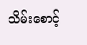သိမ်းစောင့်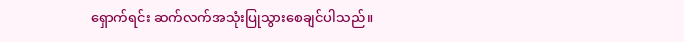ရှောက်ရင်း ဆက်လက်အသုံးပြုသွားစေချင်ပါသည်။